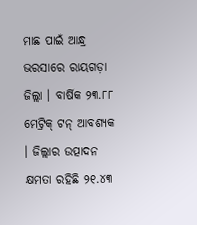ମାଛ ପାଇଁ ଆନ୍ଧ୍ର ଭରସାରେ ରାୟଗଡ଼ା ଜିଲ୍ଲା । ବାର୍ଷିକ ୨୩.୮୮ ମେଟ୍ରିକ୍ ଟନ୍ ଆବଶ୍ୟକ । ଜିଲ୍ଲାର ଉତ୍ପାଦନ କ୍ଷମତା ରହିଛି ୨୧.୪୩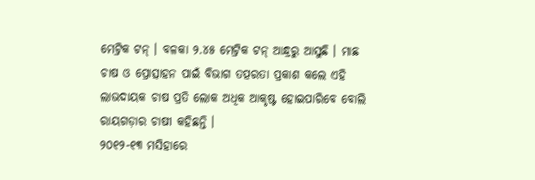ମେଟ୍ରିକ ଟନ୍ । ବଳକା ୨.୪୫ ମେଟ୍ରିକ ଟନ୍ ଆନ୍ଧ୍ରରୁ ଆସୁଛି । ମାଛ ଚାଷ ଓ ପ୍ରୋତ୍ସାହନ ପାଇଁ ବିଭାଗ ତତ୍ପରତା ପ୍ରକାଶ କଲେ ଏହି ଲାଭଦାୟକ ଚାଷ ପ୍ରତି ଲୋକ ଅଧିକ ଆକୃଷ୍ଟ ହୋଇପାରିବେ ବୋଲି ରାୟଗଡ଼ାର ଚାଷୀ କହିଛନ୍ତି ।
୨୦୧୨-୧୩ ମସିହାରେ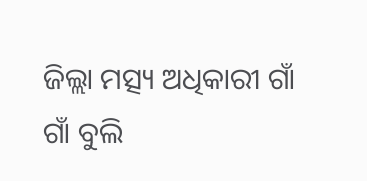ଜିଲ୍ଲା ମତ୍ସ୍ୟ ଅଧିକାରୀ ଗାଁ ଗାଁ ବୁଲି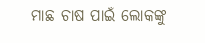ମାଛ ଚାଷ ପାଇଁ ଲୋକଙ୍କୁ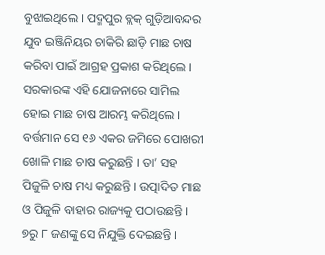ବୁଝାଇଥିଲେ । ପଦ୍ମପୁର ବ୍ଲକ୍ ଗୁଡ଼ିଆବନ୍ଦର ଯୁବ ଇଞ୍ଜିନିୟର ଚାକିରି ଛାଡ଼ି ମାଛ ଚାଷ କରିବା ପାଇଁ ଆଗ୍ରହ ପ୍ରକାଶ କରିଥିଲେ । ସରକାରଙ୍କ ଏହି ଯୋଜନାରେ ସାମିଲ ହୋଇ ମାଛ ଚାଷ ଆରମ୍ଭ କରିଥିଲେ । ବର୍ତ୍ତମାନ ସେ ୧୬ ଏକର ଜମିରେ ପୋଖରୀ ଖୋଳି ମାଛ ଚାଷ କରୁଛନ୍ତି । ତା’ ସହ ପିଜୁଳି ଚାଷ ମଧ୍ୟ କରୁଛନ୍ତି । ଉତ୍ପାଦିତ ମାଛ ଓ ପିଜୁଳି ବାହାର ରାଜ୍ୟକୁ ପଠାଉଛନ୍ତି । ୭ରୁ ୮ ଜଣଙ୍କୁ ସେ ନିଯୁକ୍ତି ଦେଇଛନ୍ତି ।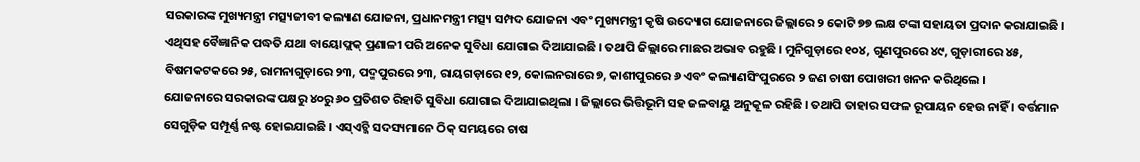ସରକାରଙ୍କ ମୁଖ୍ୟମନ୍ତ୍ରୀ ମତ୍ସ୍ୟଜୀବୀ କଲ୍ୟାଣ ଯୋଜନା, ପ୍ରଧାନମନ୍ତ୍ରୀ ମତ୍ସ୍ୟ ସମ୍ପଦ ଯୋଜନା ଏବଂ ମୁଖ୍ୟମନ୍ତ୍ରୀ କୃଷି ଉଦ୍ୟୋଗ ଯୋଜନାରେ ଜିଲ୍ଲାରେ ୨ କୋଟି ୭୭ ଲକ୍ଷ ଟଙ୍କା ସହାୟତା ପ୍ରଦାନ କରାଯାଇଛି । ଏଥିସହ ବୈଜ୍ଞାନିକ ପଦ୍ଧତି ଯଥା ବାୟୋଫ୍ଲକ୍ ପ୍ରଣାଳୀ ପରି ଅନେକ ସୁବିଧା ଯୋଗାଇ ଦିଆଯାଇଛି । ତଥାପି ଜିଲ୍ଲାରେ ମାଛର ଅଭାବ ରହୁଛି । ମୁନିଗୁଡ଼ାରେ ୧୦୪, ଗୁଣପୁରରେ ୪୯, ଗୁଡ଼ାରୀରେ ୪୫, ବିଷମକଟକରେ ୨୫, ରାମନାଗୁଡ଼ାରେ ୨୩, ପଦ୍ମପୁରରେ ୨୩, ରାୟଗଡ଼ାରେ ୧୨, କୋଲନରାରେ ୭, କାଶୀପୁରରେ ୬ ଏବଂ କଲ୍ୟାଣସିଂପୁରରେ ୨ ଜଣ ଚାଷୀ ପୋଖରୀ ଖନନ କରିଥିଲେ ।
ଯୋଜନାରେ ସରକାରଙ୍କ ପକ୍ଷରୁ ୪୦ରୁ ୬୦ ପ୍ରତିଶତ ରିହାତି ସୁବିଧା ଯୋଗାଇ ଦିଆଯାଇଥିଲା । ଜିଲ୍ଲାରେ ଭିତ୍ତିଭୂମି ସହ ଜଳବାୟୁ ଅନୁକୂଳ ରହିଛି । ତଥାପି ତାହାର ସଫଳ ରୂପାୟନ ହେଉ ନାହିଁ । ବର୍ତ୍ତମାନ ସେଗୁଡ଼ିକ ସମ୍ପୂର୍ଣ୍ଣ ନଷ୍ଟ ହୋଇଯାଇଛି । ଏସ୍ଏଚ୍ଜି ସଦସ୍ୟମାନେ ଠିକ୍ ସମୟରେ ଚାଷ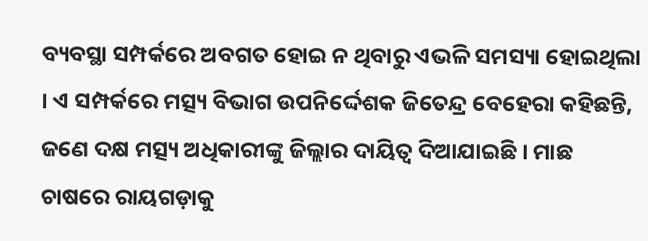ବ୍ୟବସ୍ଥା ସମ୍ପର୍କରେ ଅବଗତ ହୋଇ ନ ଥିବାରୁ ଏଭଳି ସମସ୍ୟା ହୋଇଥିଲା । ଏ ସମ୍ପର୍କରେ ମତ୍ସ୍ୟ ବିଭାଗ ଉପନିର୍ଦ୍ଦେଶକ ଜିତେନ୍ଦ୍ର ବେହେରା କହିଛନ୍ତି, ଜଣେ ଦକ୍ଷ ମତ୍ସ୍ୟ ଅଧିକାରୀଙ୍କୁ ଜିଲ୍ଲାର ଦାୟିତ୍ୱ ଦିଆଯାଇଛି । ମାଛ ଚାଷରେ ରାୟଗଡ଼ାକୁ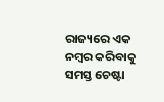ରାଜ୍ୟରେ ଏକ ନମ୍ବର କରିବାକୁ ସମସ୍ତ ଚେଷ୍ଟା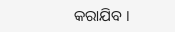କରାଯିବ ।